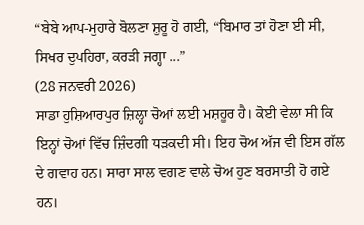“ਬੇਬੇ ਆਪ-ਮੁਹਾਰੇ ਬੋਲਣਾ ਸ਼ੁਰੂ ਹੋ ਗਈ, “ਬਿਮਾਰ ਤਾਂ ਹੋਣਾ ਈ ਸੀ, ਸਿਖਰ ਦੁਪਹਿਰਾ, ਕਰੜੀ ਜਗ੍ਹਾ ...”
(28 ਜਨਵਰੀ 2026)
ਸਾਡਾ ਹੁਸ਼ਿਆਰਪੁਰ ਜ਼ਿਲ੍ਹਾ ਚੋਆਂ ਲਈ ਮਸ਼ਹੂਰ ਹੈ। ਕੋਈ ਵੇਲਾ ਸੀ ਕਿ ਇਨ੍ਹਾਂ ਚੋਆਂ ਵਿੱਚ ਜ਼ਿੰਦਗੀ ਧੜਕਦੀ ਸੀ। ਇਹ ਚੋਅ ਅੱਜ ਵੀ ਇਸ ਗੱਲ ਦੇ ਗਵਾਹ ਹਨ। ਸਾਰਾ ਸਾਲ ਵਗਣ ਵਾਲੇ ਚੋਅ ਹੁਣ ਬਰਸਾਤੀ ਹੋ ਗਏ ਹਨ।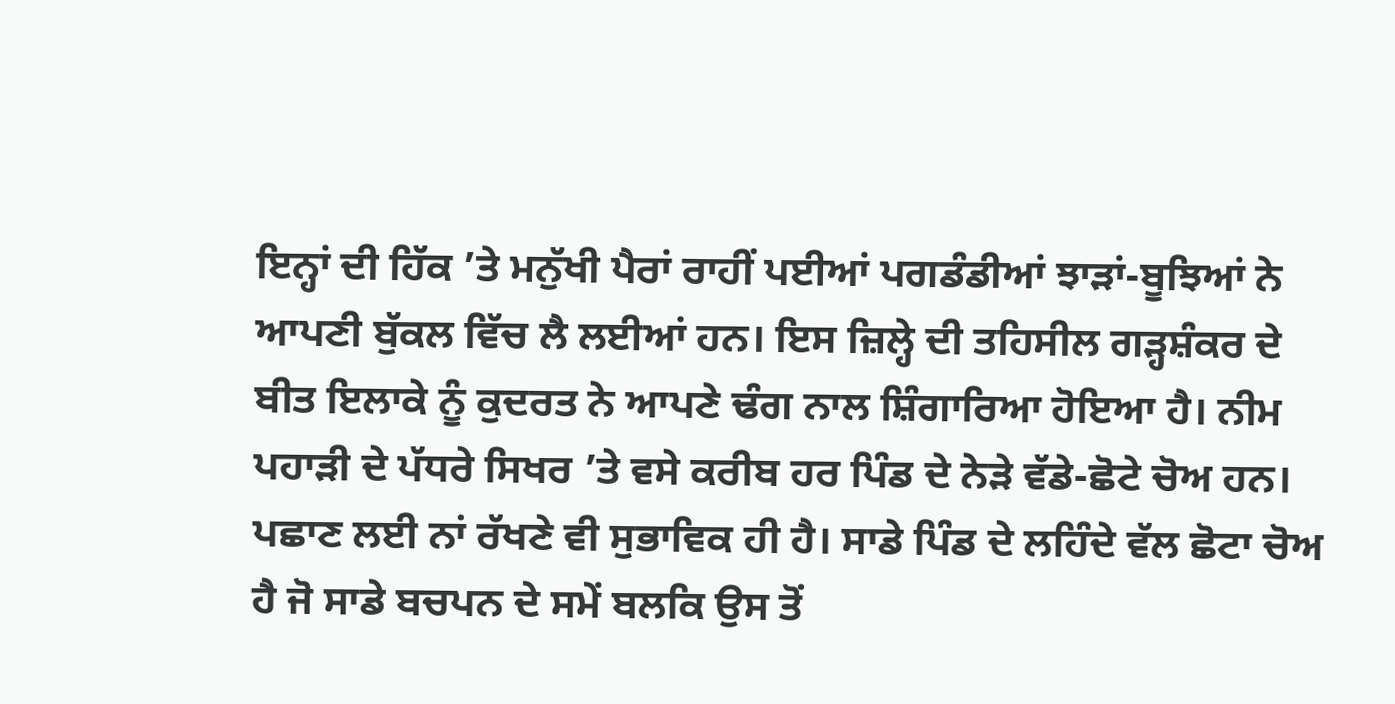ਇਨ੍ਹਾਂ ਦੀ ਹਿੱਕ ’ਤੇ ਮਨੁੱਖੀ ਪੈਰਾਂ ਰਾਹੀਂ ਪਈਆਂ ਪਗਡੰਡੀਆਂ ਝਾੜਾਂ-ਬੂਝਿਆਂ ਨੇ ਆਪਣੀ ਬੁੱਕਲ ਵਿੱਚ ਲੈ ਲਈਆਂ ਹਨ। ਇਸ ਜ਼ਿਲ੍ਹੇ ਦੀ ਤਹਿਸੀਲ ਗੜ੍ਹਸ਼ੰਕਰ ਦੇ ਬੀਤ ਇਲਾਕੇ ਨੂੰ ਕੁਦਰਤ ਨੇ ਆਪਣੇ ਢੰਗ ਨਾਲ ਸ਼ਿੰਗਾਰਿਆ ਹੋਇਆ ਹੈ। ਨੀਮ ਪਹਾੜੀ ਦੇ ਪੱਧਰੇ ਸਿਖਰ ’ਤੇ ਵਸੇ ਕਰੀਬ ਹਰ ਪਿੰਡ ਦੇ ਨੇੜੇ ਵੱਡੇ-ਛੋਟੇ ਚੋਅ ਹਨ। ਪਛਾਣ ਲਈ ਨਾਂ ਰੱਖਣੇ ਵੀ ਸੁਭਾਵਿਕ ਹੀ ਹੈ। ਸਾਡੇ ਪਿੰਡ ਦੇ ਲਹਿੰਦੇ ਵੱਲ ਛੋਟਾ ਚੋਅ ਹੈ ਜੋ ਸਾਡੇ ਬਚਪਨ ਦੇ ਸਮੇਂ ਬਲਕਿ ਉਸ ਤੋਂ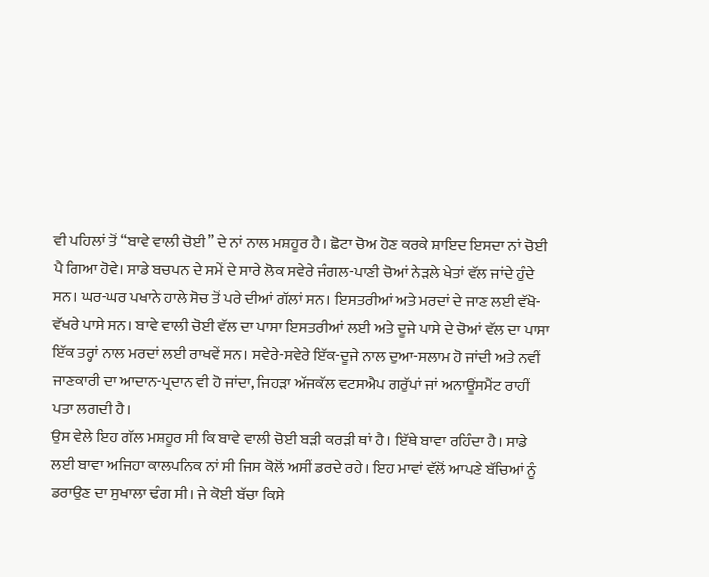ਵੀ ਪਹਿਲਾਂ ਤੋਂ “ਬਾਵੇ ਵਾਲੀ ਚੋਈ” ਦੇ ਨਾਂ ਨਾਲ ਮਸ਼ਹੂਰ ਹੈ। ਛੋਟਾ ਚੋਅ ਹੋਣ ਕਰਕੇ ਸ਼ਾਇਦ ਇਸਦਾ ਨਾਂ ਚੋਈ ਪੈ ਗਿਆ ਹੋਵੇ। ਸਾਡੇ ਬਚਪਨ ਦੇ ਸਮੇਂ ਦੇ ਸਾਰੇ ਲੋਕ ਸਵੇਰੇ ਜੰਗਲ-ਪਾਣੀ ਚੋਆਂ ਨੇੜਲੇ ਖੇਤਾਂ ਵੱਲ ਜਾਂਦੇ ਹੁੰਦੇ ਸਨ। ਘਰ-ਘਰ ਪਖਾਨੇ ਹਾਲੇ ਸੋਚ ਤੋਂ ਪਰੇ ਦੀਆਂ ਗੱਲਾਂ ਸਨ। ਇਸਤਰੀਆਂ ਅਤੇ ਮਰਦਾਂ ਦੇ ਜਾਣ ਲਈ ਵੱਖੋ-ਵੱਖਰੇ ਪਾਸੇ ਸਨ। ਬਾਵੇ ਵਾਲੀ ਚੋਈ ਵੱਲ ਦਾ ਪਾਸਾ ਇਸਤਰੀਆਂ ਲਈ ਅਤੇ ਦੂਜੇ ਪਾਸੇ ਦੇ ਚੋਆਂ ਵੱਲ ਦਾ ਪਾਸਾ ਇੱਕ ਤਰ੍ਹਾਂ ਨਾਲ ਮਰਦਾਂ ਲਈ ਰਾਖਵੇਂ ਸਨ। ਸਵੇਰੇ-ਸਵੇਰੇ ਇੱਕ-ਦੂਜੇ ਨਾਲ ਦੁਆ-ਸਲਾਮ ਹੋ ਜਾਂਦੀ ਅਤੇ ਨਵੀਂ ਜਾਣਕਾਰੀ ਦਾ ਆਦਾਨ-ਪ੍ਰਦਾਨ ਵੀ ਹੋ ਜਾਂਦਾ, ਜਿਹੜਾ ਅੱਜਕੱਲ ਵਟਸਐਪ ਗਰੁੱਪਾਂ ਜਾਂ ਅਨਾਊਂਸਮੈਂਟ ਰਾਹੀਂ ਪਤਾ ਲਗਦੀ ਹੈ।
ਉਸ ਵੇਲੇ ਇਹ ਗੱਲ ਮਸ਼ਹੂਰ ਸੀ ਕਿ ਬਾਵੇ ਵਾਲੀ ਚੋਈ ਬੜੀ ਕਰੜੀ ਥਾਂ ਹੈ। ਇੱਥੇ ਬਾਵਾ ਰਹਿੰਦਾ ਹੈ। ਸਾਡੇ ਲਈ ਬਾਵਾ ਅਜਿਹਾ ਕਾਲਪਨਿਕ ਨਾਂ ਸੀ ਜਿਸ ਕੋਲੋਂ ਅਸੀਂ ਡਰਦੇ ਰਹੇ। ਇਹ ਮਾਵਾਂ ਵੱਲੋਂ ਆਪਣੇ ਬੱਚਿਆਂ ਨੂੰ ਡਰਾਉਣ ਦਾ ਸੁਖਾਲਾ ਢੰਗ ਸੀ। ਜੇ ਕੋਈ ਬੱਚਾ ਕਿਸੇ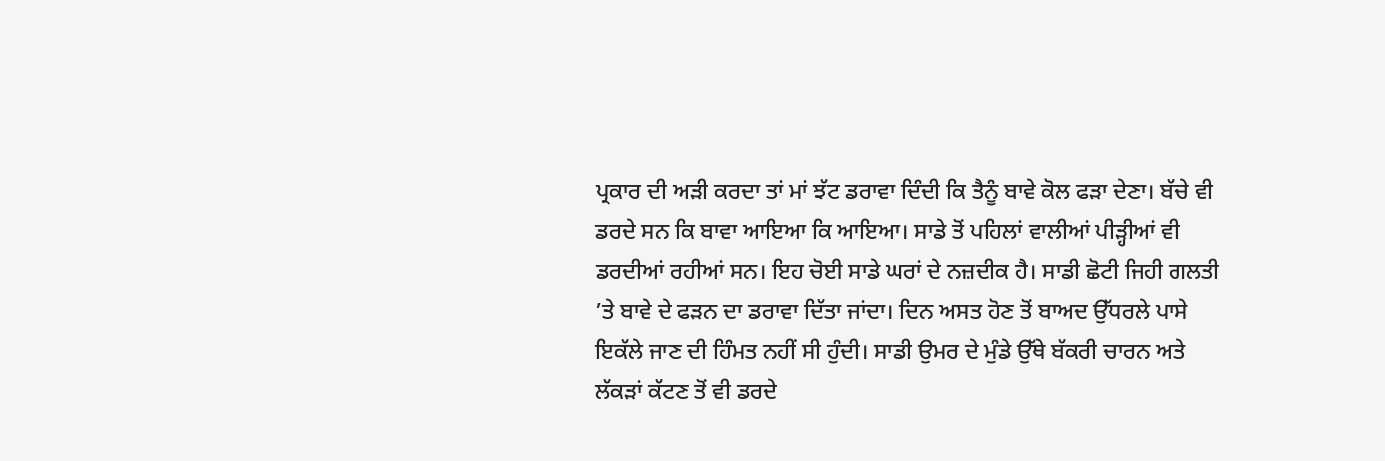ਪ੍ਰਕਾਰ ਦੀ ਅੜੀ ਕਰਦਾ ਤਾਂ ਮਾਂ ਝੱਟ ਡਰਾਵਾ ਦਿੰਦੀ ਕਿ ਤੈਨੂੰ ਬਾਵੇ ਕੋਲ ਫੜਾ ਦੇਣਾ। ਬੱਚੇ ਵੀ ਡਰਦੇ ਸਨ ਕਿ ਬਾਵਾ ਆਇਆ ਕਿ ਆਇਆ। ਸਾਡੇ ਤੋਂ ਪਹਿਲਾਂ ਵਾਲੀਆਂ ਪੀੜ੍ਹੀਆਂ ਵੀ ਡਰਦੀਆਂ ਰਹੀਆਂ ਸਨ। ਇਹ ਚੋਈ ਸਾਡੇ ਘਰਾਂ ਦੇ ਨਜ਼ਦੀਕ ਹੈ। ਸਾਡੀ ਛੋਟੀ ਜਿਹੀ ਗਲਤੀ ’ਤੇ ਬਾਵੇ ਦੇ ਫੜਨ ਦਾ ਡਰਾਵਾ ਦਿੱਤਾ ਜਾਂਦਾ। ਦਿਨ ਅਸਤ ਹੋਣ ਤੋਂ ਬਾਅਦ ਉੱਧਰਲੇ ਪਾਸੇ ਇਕੱਲੇ ਜਾਣ ਦੀ ਹਿੰਮਤ ਨਹੀਂ ਸੀ ਹੁੰਦੀ। ਸਾਡੀ ਉਮਰ ਦੇ ਮੁੰਡੇ ਉੱਥੇ ਬੱਕਰੀ ਚਾਰਨ ਅਤੇ ਲੱਕੜਾਂ ਕੱਟਣ ਤੋਂ ਵੀ ਡਰਦੇ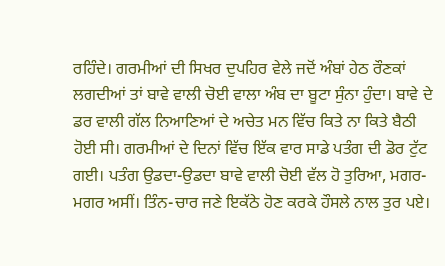ਰਹਿੰਦੇ। ਗਰਮੀਆਂ ਦੀ ਸਿਖਰ ਦੁਪਹਿਰ ਵੇਲੇ ਜਦੋਂ ਅੰਬਾਂ ਹੇਠ ਰੌਣਕਾਂ ਲਗਦੀਆਂ ਤਾਂ ਬਾਵੇ ਵਾਲੀ ਚੋਈ ਵਾਲਾ ਅੰਬ ਦਾ ਬੂਟਾ ਸੁੰਨਾ ਹੁੰਦਾ। ਬਾਵੇ ਦੇ ਡਰ ਵਾਲੀ ਗੱਲ ਨਿਆਣਿਆਂ ਦੇ ਅਚੇਤ ਮਨ ਵਿੱਚ ਕਿਤੇ ਨਾ ਕਿਤੇ ਬੈਠੀ ਹੋਈ ਸੀ। ਗਰਮੀਆਂ ਦੇ ਦਿਨਾਂ ਵਿੱਚ ਇੱਕ ਵਾਰ ਸਾਡੇ ਪਤੰਗ ਦੀ ਡੋਰ ਟੁੱਟ ਗਈ। ਪਤੰਗ ਉਡਦਾ-ਉਡਦਾ ਬਾਵੇ ਵਾਲੀ ਚੋਈ ਵੱਲ ਹੋ ਤੁਰਿਆ, ਮਗਰ-ਮਗਰ ਅਸੀਂ। ਤਿੰਨ-ਚਾਰ ਜਣੇ ਇਕੱਠੇ ਹੋਣ ਕਰਕੇ ਹੌਸਲੇ ਨਾਲ ਤੁਰ ਪਏ।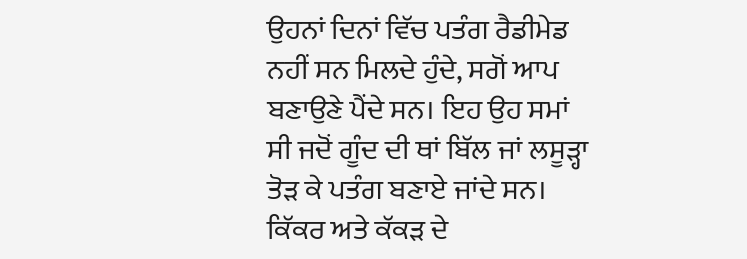ਉਹਨਾਂ ਦਿਨਾਂ ਵਿੱਚ ਪਤੰਗ ਰੈਡੀਮੇਡ ਨਹੀਂ ਸਨ ਮਿਲਦੇ ਹੁੰਦੇ, ਸਗੋਂ ਆਪ ਬਣਾਉਣੇ ਪੈਂਦੇ ਸਨ। ਇਹ ਉਹ ਸਮਾਂ ਸੀ ਜਦੋਂ ਗੂੰਦ ਦੀ ਥਾਂ ਬਿੱਲ ਜਾਂ ਲਸੂੜ੍ਹਾ ਤੋੜ ਕੇ ਪਤੰਗ ਬਣਾਏ ਜਾਂਦੇ ਸਨ। ਕਿੱਕਰ ਅਤੇ ਕੱਕੜ ਦੇ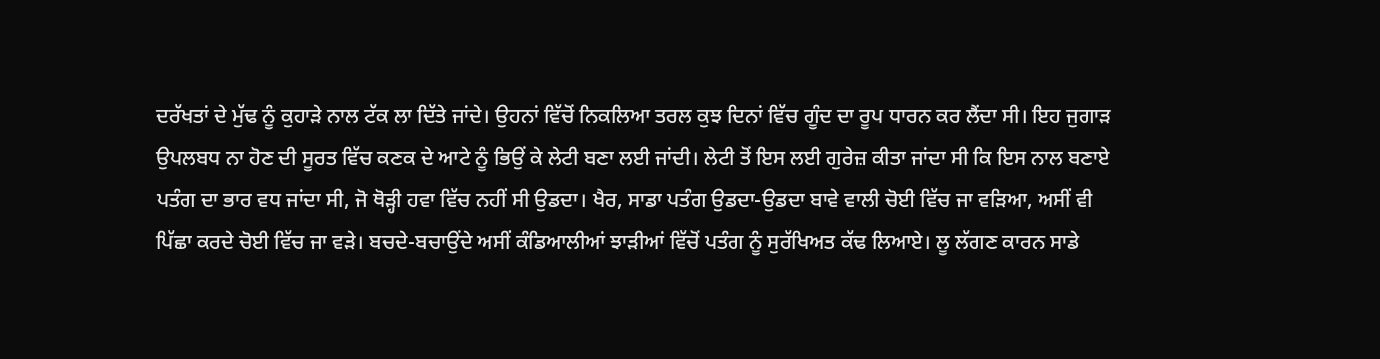ਦਰੱਖਤਾਂ ਦੇ ਮੁੱਢ ਨੂੰ ਕੁਹਾੜੇ ਨਾਲ ਟੱਕ ਲਾ ਦਿੱਤੇ ਜਾਂਦੇ। ਉਹਨਾਂ ਵਿੱਚੋਂ ਨਿਕਲਿਆ ਤਰਲ ਕੁਝ ਦਿਨਾਂ ਵਿੱਚ ਗੂੰਦ ਦਾ ਰੂਪ ਧਾਰਨ ਕਰ ਲੈਂਦਾ ਸੀ। ਇਹ ਜੁਗਾੜ ਉਪਲਬਧ ਨਾ ਹੋਣ ਦੀ ਸੂਰਤ ਵਿੱਚ ਕਣਕ ਦੇ ਆਟੇ ਨੂੰ ਭਿਉਂ ਕੇ ਲੇਟੀ ਬਣਾ ਲਈ ਜਾਂਦੀ। ਲੇਟੀ ਤੋਂ ਇਸ ਲਈ ਗੁਰੇਜ਼ ਕੀਤਾ ਜਾਂਦਾ ਸੀ ਕਿ ਇਸ ਨਾਲ ਬਣਾਏ ਪਤੰਗ ਦਾ ਭਾਰ ਵਧ ਜਾਂਦਾ ਸੀ, ਜੋ ਥੋੜ੍ਹੀ ਹਵਾ ਵਿੱਚ ਨਹੀਂ ਸੀ ਉਡਦਾ। ਖੈਰ, ਸਾਡਾ ਪਤੰਗ ਉਡਦਾ-ਉਡਦਾ ਬਾਵੇ ਵਾਲੀ ਚੋਈ ਵਿੱਚ ਜਾ ਵੜਿਆ, ਅਸੀਂ ਵੀ ਪਿੱਛਾ ਕਰਦੇ ਚੋਈ ਵਿੱਚ ਜਾ ਵੜੇ। ਬਚਦੇ-ਬਚਾਉਂਦੇ ਅਸੀਂ ਕੰਡਿਆਲੀਆਂ ਝਾੜੀਆਂ ਵਿੱਚੋਂ ਪਤੰਗ ਨੂੰ ਸੁਰੱਖਿਅਤ ਕੱਢ ਲਿਆਏ। ਲੂ ਲੱਗਣ ਕਾਰਨ ਸਾਡੇ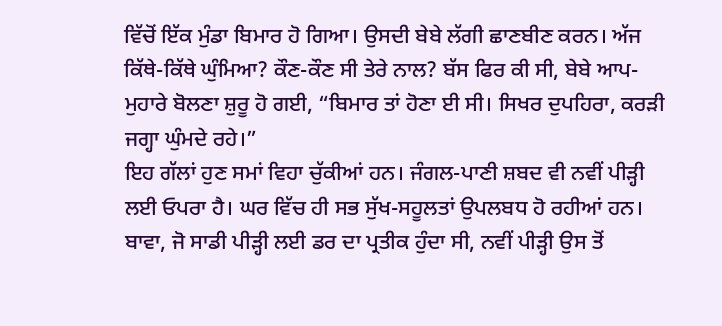ਵਿੱਚੋਂ ਇੱਕ ਮੁੰਡਾ ਬਿਮਾਰ ਹੋ ਗਿਆ। ਉਸਦੀ ਬੇਬੇ ਲੱਗੀ ਛਾਣਬੀਣ ਕਰਨ। ਅੱਜ ਕਿੱਥੇ-ਕਿੱਥੇ ਘੁੰਮਿਆ? ਕੌਣ-ਕੌਣ ਸੀ ਤੇਰੇ ਨਾਲ? ਬੱਸ ਫਿਰ ਕੀ ਸੀ, ਬੇਬੇ ਆਪ-ਮੁਹਾਰੇ ਬੋਲਣਾ ਸ਼ੁਰੂ ਹੋ ਗਈ, “ਬਿਮਾਰ ਤਾਂ ਹੋਣਾ ਈ ਸੀ। ਸਿਖਰ ਦੁਪਹਿਰਾ, ਕਰੜੀ ਜਗ੍ਹਾ ਘੁੰਮਦੇ ਰਹੇ।”
ਇਹ ਗੱਲਾਂ ਹੁਣ ਸਮਾਂ ਵਿਹਾ ਚੁੱਕੀਆਂ ਹਨ। ਜੰਗਲ-ਪਾਣੀ ਸ਼ਬਦ ਵੀ ਨਵੀਂ ਪੀੜ੍ਹੀ ਲਈ ਓਪਰਾ ਹੈ। ਘਰ ਵਿੱਚ ਹੀ ਸਭ ਸੁੱਖ-ਸਹੂਲਤਾਂ ਉਪਲਬਧ ਹੋ ਰਹੀਆਂ ਹਨ। ਬਾਵਾ, ਜੋ ਸਾਡੀ ਪੀੜ੍ਹੀ ਲਈ ਡਰ ਦਾ ਪ੍ਰਤੀਕ ਹੁੰਦਾ ਸੀ, ਨਵੀਂ ਪੀੜ੍ਹੀ ਉਸ ਤੋਂ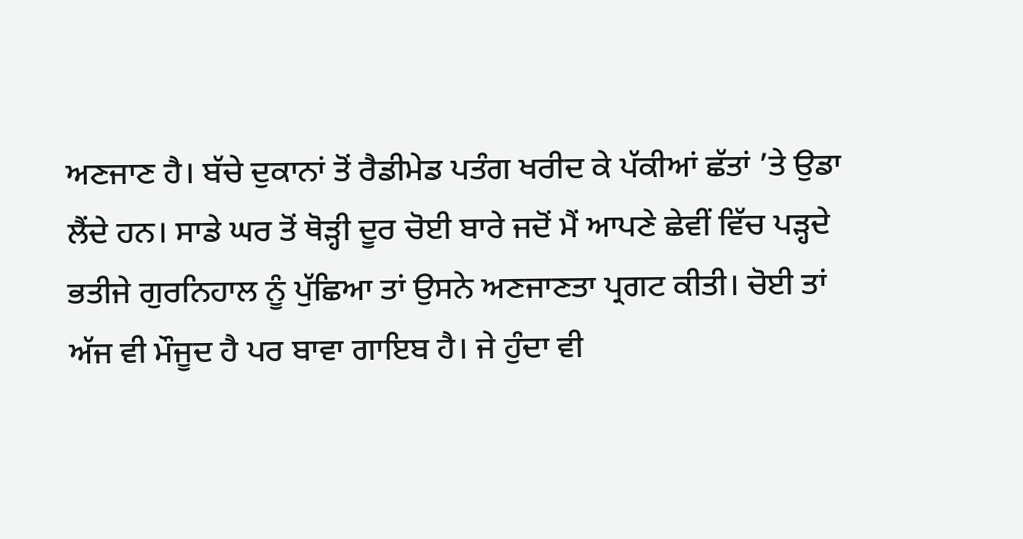ਅਣਜਾਣ ਹੈ। ਬੱਚੇ ਦੁਕਾਨਾਂ ਤੋਂ ਰੈਡੀਮੇਡ ਪਤੰਗ ਖਰੀਦ ਕੇ ਪੱਕੀਆਂ ਛੱਤਾਂ ’ਤੇ ਉਡਾ ਲੈਂਦੇ ਹਨ। ਸਾਡੇ ਘਰ ਤੋਂ ਥੋੜ੍ਹੀ ਦੂਰ ਚੋਈ ਬਾਰੇ ਜਦੋਂ ਮੈਂ ਆਪਣੇ ਛੇਵੀਂ ਵਿੱਚ ਪੜ੍ਹਦੇ ਭਤੀਜੇ ਗੁਰਨਿਹਾਲ ਨੂੰ ਪੁੱਛਿਆ ਤਾਂ ਉਸਨੇ ਅਣਜਾਣਤਾ ਪ੍ਰਗਟ ਕੀਤੀ। ਚੋਈ ਤਾਂ ਅੱਜ ਵੀ ਮੌਜੂਦ ਹੈ ਪਰ ਬਾਵਾ ਗਾਇਬ ਹੈ। ਜੇ ਹੁੰਦਾ ਵੀ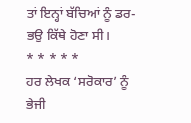ਤਾਂ ਇਨ੍ਹਾਂ ਬੱਚਿਆਂ ਨੂੰ ਡਰ-ਭਉ ਕਿੱਥੇ ਹੋਣਾ ਸੀ।
* * * * *
ਹਰ ਲੇਖਕ ‘ਸਰੋਕਾਰ’ ਨੂੰ ਭੇਜੀ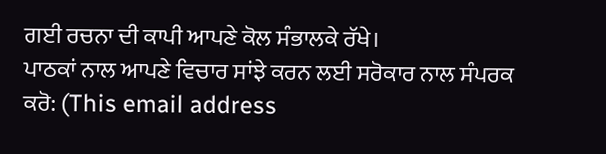ਗਈ ਰਚਨਾ ਦੀ ਕਾਪੀ ਆਪਣੇ ਕੋਲ ਸੰਭਾਲਕੇ ਰੱਖੇ।
ਪਾਠਕਾਂ ਨਾਲ ਆਪਣੇ ਵਿਚਾਰ ਸਾਂਝੇ ਕਰਨ ਲਈ ਸਰੋਕਾਰ ਨਾਲ ਸੰਪਰਕ ਕਰੋ: (This email address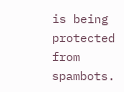is being protected from spambots.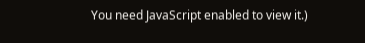You need JavaScript enabled to view it.)